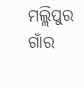ମଲ୍ଲିପୁର ଗାଁର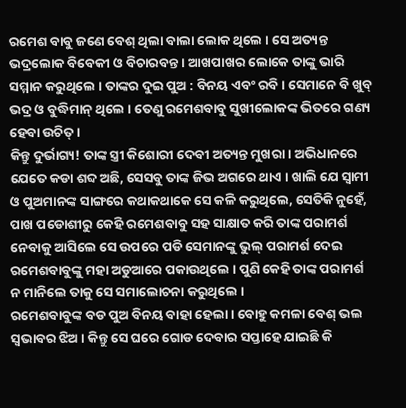ରମେଶ ବାବୁ ଜଣେ ବେଶ୍ ଥିଲା ବାଲା ଲୋକ ଥିଲେ । ସେ ଅତ୍ୟନ୍ତ ଭଦ୍ରଲୋକ ବିବେକୀ ଓ ବିଚାରବନ୍ତ । ଆଖପାଖର ଲୋକେ ତାଙ୍କୁ ଭାରି ସମ୍ମାନ କରୁଥିଲେ । ତାଙ୍କର ଦୁଇ ପୁଅ : ବିନୟ ଏବଂ ରବି । ସେମାନେ ବି ଖୁବ୍ ଭଦ୍ର ଓ ବୁଦ୍ଧିମାନ୍ ଥିଲେ । ତେଣୁ ରମେଶବାବୁ ସୁଖୀଲୋକଙ୍କ ଭିତରେ ଗଣ୍ୟ ହେବା ଉଚିତ୍ ।
କିନ୍ତୁ ଦୁର୍ଭାଗ୍ୟ! ତାଙ୍କ ସ୍ତ୍ରୀ କିଶୋରୀ ଦେବୀ ଅତ୍ୟନ୍ତ ମୁଖରା । ଅଭିଧାନରେ ଯେତେ କଡା ଶବ୍ଦ ଅଛି, ସେସବୁ ତାଙ୍କ ଜିଭ ଅଗରେ ଥାଏ । ଖାଲି ଯେ ସ୍ୱାମୀ ଓ ପୁଅମାନଙ୍କ ସାଙ୍ଗରେ କଥାକଥାକେ ସେ କଳି କରୁଥିଲେ, ସେତିକି ନୁହେଁ, ପାଖ ପଡୋଶୀରୁ କେହି ରମେଶବାବୁ ସହ ସାକ୍ଷାତ କରି ତାଙ୍କ ପରାମର୍ଶ ନେବାକୁ ଆସିଲେ ସେ ଉପରେ ପଡି ସେମାନଙ୍କୁ ଭୁଲ୍ ପରାମର୍ଶ ଦେଇ ରମେଶବାବୁଙ୍କୁ ମହା ଅଡୁଆରେ ପକାଉଥିଲେ । ପୁଣି କେହି ତାଙ୍କ ପରାମର୍ଶ ନ ମାନିଲେ ତାକୁ ସେ ସମାଲୋଚନା କରୁଥିଲେ ।
ରମେଶବାବୁଙ୍କ ବଡ ପୁଅ ବିନୟ ବାହା ହେଲା । ବୋହୁ କମଳା ବେଶ୍ ଭଲ ସ୍ୱଭାବର ଝିଅ । କିନ୍ତୁ ସେ ଘରେ ଗୋଡ ଦେବାର ସପ୍ତାହେ ଯାଇଛି କି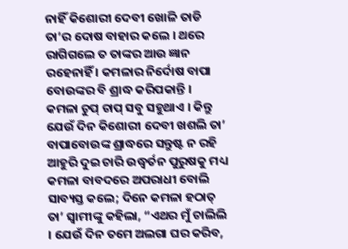ନାହିଁ କିଶୋରୀ ଦେବୀ ଖୋଳି ତାଡି ତା’ର ଦୋଷ ବାହାର କଲେ । ଥରେ ରାଗିଗଲେ ତ ତାଙ୍କର ଆଉ ଜ୍ଞାନ ରହେନାହିଁ । କମଳାର ନିର୍ଦୋଷ ବାପା ବୋଉଙ୍କର ବି ଶ୍ରାଦ୍ଧ କରିପକାନ୍ତି ।
କମଳା ଚୁପ୍ ଚାପ୍ ସବୁ ସହୁଥାଏ । କିନ୍ତୁ ଯେଉଁ ଦିନ କିଶୋରୀ ଦେବୀ ଖଶଲି ତା’ ବାପାବୋଉଙ୍କ ଶ୍ରାଦ୍ଧରେ ସନ୍ତୁଷ୍ଟ ନ ରହି ଆହୁରି ଦୁଇ ଚାରି ଉଦ୍ଧ୍ୱର୍ତନ ପୁରୁଷକୁ ମଧ୍ୟ କମଳା ବାବଦରେ ଅପରାଧୀ ବୋଲି ସାବ୍ୟସ୍ତ କଲେ; ଦିନେ କମଳା ହଠାତ୍ ତା’ ସ୍ୱାମୀଙ୍କୁ କହିଲା, “ଏଥର ମୁଁ ଚାଲିଲି । ଯେଉଁ ଦିନ ତମେ ଅଲଗା ଘର କରିବ,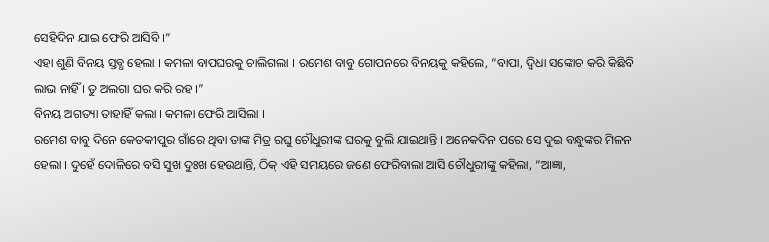ସେହିଦିନ ଯାଇ ଫେରି ଆସିବି ।”
ଏହା ଶୁଣି ବିନୟ ସ୍ତବ୍ଧ ହେଲା । କମଳା ବାପଘରକୁ ଚାଲିଗଲା । ରମେଶ ବାବୁ ଗୋପନରେ ବିନୟକୁ କହିଲେ, “ବାପା, ଦ୍ୱିଧା ସଙ୍କୋଚ କରି କିଛିବି ଲାଭ ନାହିଁ । ତୁ ଅଲଗା ଘର କରି ରହ ।”
ବିନୟ ଅଗତ୍ୟା ତାହାହିଁ କଲା । କମଳା ଫେରି ଆସିଲା ।
ରମେଶ ବାବୁ ଦିନେ କେତକୀପୁର ଗାଁରେ ଥିବା ତାଙ୍କ ମିତ୍ର ରଘୁ ଚୌଧୁରୀଙ୍କ ଘରକୁ ବୁଲି ଯାଇଥାନ୍ତି । ଅନେକଦିନ ପରେ ସେ ଦୁଇ ବନ୍ଧୁଙ୍କର ମିଳନ ହେଲା । ଦୁହେଁ ଦୋଳିରେ ବସି ସୁଖ ଦୁଃଖ ହେଉଥାନ୍ତି, ଠିକ୍ ଏହି ସମୟରେ ଜଣେ ଫେରିବାଲା ଆସି ଚୌଧୁରୀଙ୍କୁ କହିଲା, “ଆଜ୍ଞା,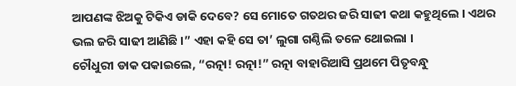ଆପଣଙ୍କ ଝିଅକୁ ଟିକିଏ ଡାକି ଦେବେ? ସେ ମୋତେ ଗତଥର ଜରି ସାଢୀ କଥା କହୁଥିଲେ । ଏଥର ଭଲ ଜରି ସାଢୀ ଆଣିଛି ।” ଏହା କହି ସେ ତା’ ଲୁଗା ଗଣ୍ଠିଲି ତଳେ ଥୋଇଲା ।
ଚୌଧୁରୀ ଡାକ ପକାଇଲେ, “ରତ୍ନା! ରତ୍ନା!” ରତ୍ନା ବାହାରିଆସି ପ୍ରଥମେ ପିତୃବନ୍ଧୁ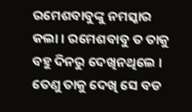ରମେଶବାବୁଙ୍କୁ ନମସ୍କାର କଲା । ରମେଶବାବୁ ତ ତାକୁ ବହୁ ଦିନରୁ ଦେଖିନଥିଲେ । ତେଣୁ ତାକୁ ଦେଖି ସେ ବଡ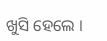ଖୁସି ହେଲେ ।